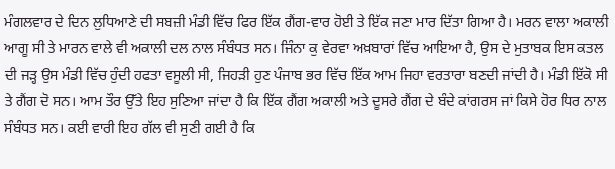ਮੰਗਲਵਾਰ ਦੇ ਦਿਨ ਲੁਧਿਆਣੇ ਦੀ ਸਬਜ਼ੀ ਮੰਡੀ ਵਿੱਚ ਫਿਰ ਇੱਕ ਗੈਂਗ-ਵਾਰ ਹੋਈ ਤੇ ਇੱਕ ਜਣਾ ਮਾਰ ਦਿੱਤਾ ਗਿਆ ਹੈ। ਮਰਨ ਵਾਲਾ ਅਕਾਲੀ ਆਗੂ ਸੀ ਤੇ ਮਾਰਨ ਵਾਲੇ ਵੀ ਅਕਾਲੀ ਦਲ ਨਾਲ ਸੰਬੰਧਤ ਸਨ। ਜਿੰਨਾ ਕੁ ਵੇਰਵਾ ਅਖ਼ਬਾਰਾਂ ਵਿੱਚ ਆਇਆ ਹੈ, ਉਸ ਦੇ ਮੁਤਾਬਕ ਇਸ ਕਤਲ ਦੀ ਜੜ੍ਹ ਉਸ ਮੰਡੀ ਵਿੱਚ ਹੁੰਦੀ ਹਫਤਾ ਵਸੂਲੀ ਸੀ, ਜਿਹੜੀ ਹੁਣ ਪੰਜਾਬ ਭਰ ਵਿੱਚ ਇੱਕ ਆਮ ਜਿਹਾ ਵਰਤਾਰਾ ਬਣਦੀ ਜਾਂਦੀ ਹੈ। ਮੰਡੀ ਇੱਕੋ ਸੀ ਤੇ ਗੈਂਗ ਦੋ ਸਨ। ਆਮ ਤੌਰ ਉੱਤੇ ਇਹ ਸੁਣਿਆ ਜਾਂਦਾ ਹੈ ਕਿ ਇੱਕ ਗੈਂਗ ਅਕਾਲੀ ਅਤੇ ਦੂਸਰੇ ਗੈਂਗ ਦੇ ਬੰਦੇ ਕਾਂਗਰਸ ਜਾਂ ਕਿਸੇ ਹੋਰ ਧਿਰ ਨਾਲ ਸੰਬੰਧਤ ਸਨ। ਕਈ ਵਾਰੀ ਇਹ ਗੱਲ ਵੀ ਸੁਣੀ ਗਈ ਹੈ ਕਿ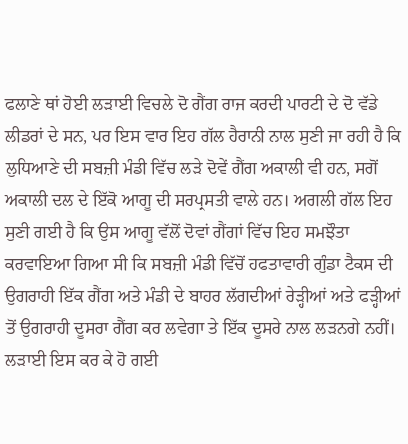ਫਲਾਣੇ ਥਾਂ ਹੋਈ ਲੜਾਈ ਵਿਚਲੇ ਦੋ ਗੈਂਗ ਰਾਜ ਕਰਦੀ ਪਾਰਟੀ ਦੇ ਦੋ ਵੱਡੇ ਲੀਡਰਾਂ ਦੇ ਸਨ, ਪਰ ਇਸ ਵਾਰ ਇਹ ਗੱਲ ਹੈਰਾਨੀ ਨਾਲ ਸੁਣੀ ਜਾ ਰਹੀ ਹੈ ਕਿ ਲੁਧਿਆਣੇ ਦੀ ਸਬਜ਼ੀ ਮੰਡੀ ਵਿੱਚ ਲੜੇ ਦੋਵੇਂ ਗੈਂਗ ਅਕਾਲੀ ਵੀ ਹਨ, ਸਗੋਂ ਅਕਾਲੀ ਦਲ ਦੇ ਇੱਕੋ ਆਗੂ ਦੀ ਸਰਪ੍ਰਸਤੀ ਵਾਲੇ ਹਨ। ਅਗਲੀ ਗੱਲ ਇਹ ਸੁਣੀ ਗਈ ਹੈ ਕਿ ਉਸ ਆਗੂ ਵੱਲੋਂ ਦੋਵਾਂ ਗੈਂਗਾਂ ਵਿੱਚ ਇਹ ਸਮਝੌਤਾ ਕਰਵਾਇਆ ਗਿਆ ਸੀ ਕਿ ਸਬਜ਼ੀ ਮੰਡੀ ਵਿੱਚੋਂ ਹਫਤਾਵਾਰੀ ਗੁੰਡਾ ਟੈਕਸ ਦੀ ਉਗਰਾਹੀ ਇੱਕ ਗੈਂਗ ਅਤੇ ਮੰਡੀ ਦੇ ਬਾਹਰ ਲੱਗਦੀਆਂ ਰੇੜ੍ਹੀਆਂ ਅਤੇ ਫੜ੍ਹੀਆਂ ਤੋਂ ਉਗਰਾਹੀ ਦੂਸਰਾ ਗੈਂਗ ਕਰ ਲਵੇਗਾ ਤੇ ਇੱਕ ਦੂਸਰੇ ਨਾਲ ਲੜਨਗੇ ਨਹੀਂ। ਲੜਾਈ ਇਸ ਕਰ ਕੇ ਹੋ ਗਈ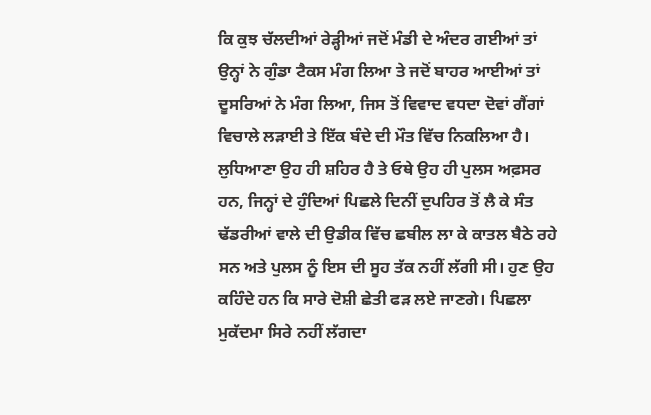ਕਿ ਕੁਝ ਚੱਲਦੀਆਂ ਰੇੜ੍ਹੀਆਂ ਜਦੋਂ ਮੰਡੀ ਦੇ ਅੰਦਰ ਗਈਆਂ ਤਾਂ ਉਨ੍ਹਾਂ ਨੇ ਗੁੰਡਾ ਟੈਕਸ ਮੰਗ ਲਿਆ ਤੇ ਜਦੋਂ ਬਾਹਰ ਆਈਆਂ ਤਾਂ ਦੂਸਰਿਆਂ ਨੇ ਮੰਗ ਲਿਆ, ਜਿਸ ਤੋਂ ਵਿਵਾਦ ਵਧਦਾ ਦੋਵਾਂ ਗੈਂਗਾਂ ਵਿਚਾਲੇ ਲੜਾਈ ਤੇ ਇੱਕ ਬੰਦੇ ਦੀ ਮੌਤ ਵਿੱਚ ਨਿਕਲਿਆ ਹੈ।
ਲੁਧਿਆਣਾ ਉਹ ਹੀ ਸ਼ਹਿਰ ਹੈ ਤੇ ਓਥੇ ਉਹ ਹੀ ਪੁਲਸ ਅਫ਼ਸਰ ਹਨ, ਜਿਨ੍ਹਾਂ ਦੇ ਹੁੰਦਿਆਂ ਪਿਛਲੇ ਦਿਨੀਂ ਦੁਪਹਿਰ ਤੋਂ ਲੈ ਕੇ ਸੰਤ ਢੱਡਰੀਆਂ ਵਾਲੇ ਦੀ ਉਡੀਕ ਵਿੱਚ ਛਬੀਲ ਲਾ ਕੇ ਕਾਤਲ ਬੈਠੇ ਰਹੇ ਸਨ ਅਤੇ ਪੁਲਸ ਨੂੰ ਇਸ ਦੀ ਸੂਹ ਤੱਕ ਨਹੀਂ ਲੱਗੀ ਸੀ। ਹੁਣ ਉਹ ਕਹਿੰਦੇ ਹਨ ਕਿ ਸਾਰੇ ਦੋਸ਼ੀ ਛੇਤੀ ਫੜ ਲਏ ਜਾਣਗੇ। ਪਿਛਲਾ ਮੁਕੱਦਮਾ ਸਿਰੇ ਨਹੀਂ ਲੱਗਦਾ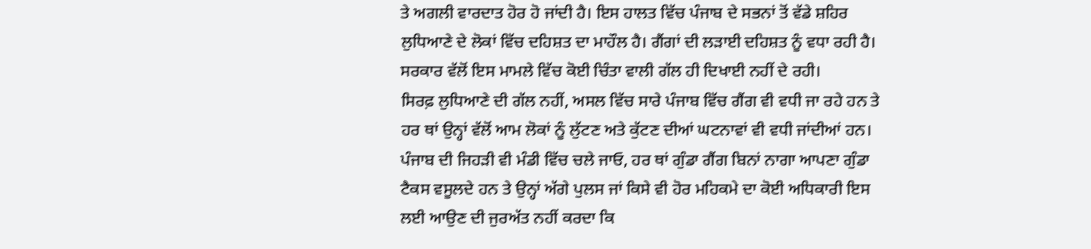ਤੇ ਅਗਲੀ ਵਾਰਦਾਤ ਹੋਰ ਹੋ ਜਾਂਦੀ ਹੈ। ਇਸ ਹਾਲਤ ਵਿੱਚ ਪੰਜਾਬ ਦੇ ਸਭਨਾਂ ਤੋਂ ਵੱਡੇ ਸ਼ਹਿਰ ਲੁਧਿਆਣੇ ਦੇ ਲੋਕਾਂ ਵਿੱਚ ਦਹਿਸ਼ਤ ਦਾ ਮਾਹੌਲ ਹੈ। ਗੈਂਗਾਂ ਦੀ ਲੜਾਈ ਦਹਿਸ਼ਤ ਨੂੰ ਵਧਾ ਰਹੀ ਹੈ। ਸਰਕਾਰ ਵੱਲੋਂ ਇਸ ਮਾਮਲੇ ਵਿੱਚ ਕੋਈ ਚਿੰਤਾ ਵਾਲੀ ਗੱਲ ਹੀ ਦਿਖਾਈ ਨਹੀਂ ਦੇ ਰਹੀ।
ਸਿਰਫ਼ ਲੁਧਿਆਣੇ ਦੀ ਗੱਲ ਨਹੀਂ, ਅਸਲ ਵਿੱਚ ਸਾਰੇ ਪੰਜਾਬ ਵਿੱਚ ਗੈਂਗ ਵੀ ਵਧੀ ਜਾ ਰਹੇ ਹਨ ਤੇ ਹਰ ਥਾਂ ਉਨ੍ਹਾਂ ਵੱਲੋਂ ਆਮ ਲੋਕਾਂ ਨੂੰ ਲੁੱਟਣ ਅਤੇ ਕੁੱਟਣ ਦੀਆਂ ਘਟਨਾਵਾਂ ਵੀ ਵਧੀ ਜਾਂਦੀਆਂ ਹਨ। ਪੰਜਾਬ ਦੀ ਜਿਹੜੀ ਵੀ ਮੰਡੀ ਵਿੱਚ ਚਲੇ ਜਾਓ, ਹਰ ਥਾਂ ਗੁੰਡਾ ਗੈਂਗ ਬਿਨਾਂ ਨਾਗਾ ਆਪਣਾ ਗੁੰਡਾ ਟੈਕਸ ਵਸੂਲਦੇ ਹਨ ਤੇ ਉਨ੍ਹਾਂ ਅੱਗੇ ਪੁਲਸ ਜਾਂ ਕਿਸੇ ਵੀ ਹੋਰ ਮਹਿਕਮੇ ਦਾ ਕੋਈ ਅਧਿਕਾਰੀ ਇਸ ਲਈ ਆਉਣ ਦੀ ਜੁਰਅੱਤ ਨਹੀਂ ਕਰਦਾ ਕਿ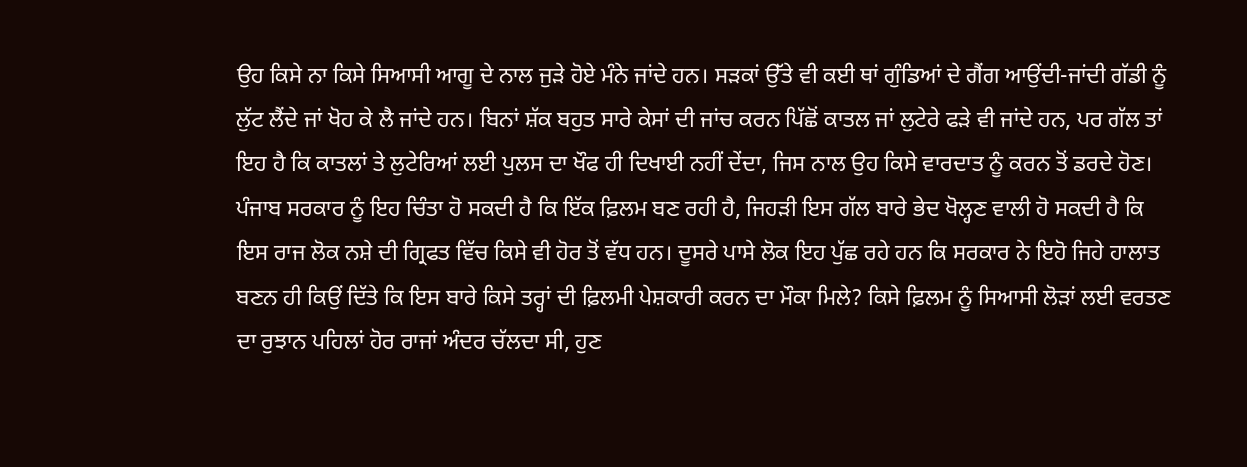ਉਹ ਕਿਸੇ ਨਾ ਕਿਸੇ ਸਿਆਸੀ ਆਗੂ ਦੇ ਨਾਲ ਜੁੜੇ ਹੋਏ ਮੰਨੇ ਜਾਂਦੇ ਹਨ। ਸੜਕਾਂ ਉੱਤੇ ਵੀ ਕਈ ਥਾਂ ਗੁੰਡਿਆਂ ਦੇ ਗੈਂਗ ਆਉਂਦੀ-ਜਾਂਦੀ ਗੱਡੀ ਨੂੰ ਲੁੱਟ ਲੈਂਦੇ ਜਾਂ ਖੋਹ ਕੇ ਲੈ ਜਾਂਦੇ ਹਨ। ਬਿਨਾਂ ਸ਼ੱਕ ਬਹੁਤ ਸਾਰੇ ਕੇਸਾਂ ਦੀ ਜਾਂਚ ਕਰਨ ਪਿੱਛੋਂ ਕਾਤਲ ਜਾਂ ਲੁਟੇਰੇ ਫੜੇ ਵੀ ਜਾਂਦੇ ਹਨ, ਪਰ ਗੱਲ ਤਾਂ ਇਹ ਹੈ ਕਿ ਕਾਤਲਾਂ ਤੇ ਲੁਟੇਰਿਆਂ ਲਈ ਪੁਲਸ ਦਾ ਖੌਫ ਹੀ ਦਿਖਾਈ ਨਹੀਂ ਦੇਂਦਾ, ਜਿਸ ਨਾਲ ਉਹ ਕਿਸੇ ਵਾਰਦਾਤ ਨੂੰ ਕਰਨ ਤੋਂ ਡਰਦੇ ਹੋਣ।
ਪੰਜਾਬ ਸਰਕਾਰ ਨੂੰ ਇਹ ਚਿੰਤਾ ਹੋ ਸਕਦੀ ਹੈ ਕਿ ਇੱਕ ਫ਼ਿਲਮ ਬਣ ਰਹੀ ਹੈ, ਜਿਹੜੀ ਇਸ ਗੱਲ ਬਾਰੇ ਭੇਦ ਖੋਲ੍ਹਣ ਵਾਲੀ ਹੋ ਸਕਦੀ ਹੈ ਕਿ ਇਸ ਰਾਜ ਲੋਕ ਨਸ਼ੇ ਦੀ ਗ੍ਰਿਫਤ ਵਿੱਚ ਕਿਸੇ ਵੀ ਹੋਰ ਤੋਂ ਵੱਧ ਹਨ। ਦੂਸਰੇ ਪਾਸੇ ਲੋਕ ਇਹ ਪੁੱਛ ਰਹੇ ਹਨ ਕਿ ਸਰਕਾਰ ਨੇ ਇਹੋ ਜਿਹੇ ਹਾਲਾਤ ਬਣਨ ਹੀ ਕਿਉਂ ਦਿੱਤੇ ਕਿ ਇਸ ਬਾਰੇ ਕਿਸੇ ਤਰ੍ਹਾਂ ਦੀ ਫ਼ਿਲਮੀ ਪੇਸ਼ਕਾਰੀ ਕਰਨ ਦਾ ਮੌਕਾ ਮਿਲੇ? ਕਿਸੇ ਫ਼ਿਲਮ ਨੂੰ ਸਿਆਸੀ ਲੋੜਾਂ ਲਈ ਵਰਤਣ ਦਾ ਰੁਝਾਨ ਪਹਿਲਾਂ ਹੋਰ ਰਾਜਾਂ ਅੰਦਰ ਚੱਲਦਾ ਸੀ, ਹੁਣ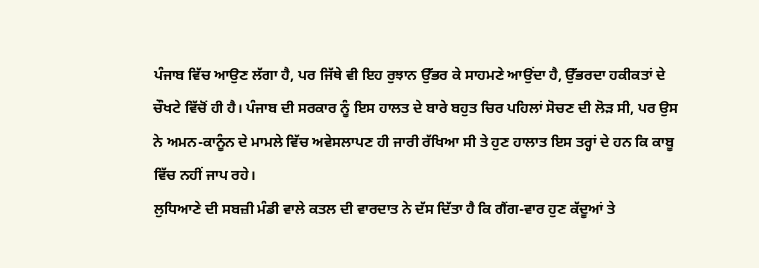ਪੰਜਾਬ ਵਿੱਚ ਆਉਣ ਲੱਗਾ ਹੈ, ਪਰ ਜਿੱਥੇ ਵੀ ਇਹ ਰੁਝਾਨ ਉੱਭਰ ਕੇ ਸਾਹਮਣੇ ਆਉਂਦਾ ਹੈ, ਉੱਭਰਦਾ ਹਕੀਕਤਾਂ ਦੇ ਚੌਖਟੇ ਵਿੱਚੋਂ ਹੀ ਹੈ। ਪੰਜਾਬ ਦੀ ਸਰਕਾਰ ਨੂੰ ਇਸ ਹਾਲਤ ਦੇ ਬਾਰੇ ਬਹੁਤ ਚਿਰ ਪਹਿਲਾਂ ਸੋਚਣ ਦੀ ਲੋੜ ਸੀ, ਪਰ ਉਸ ਨੇ ਅਮਨ-ਕਾਨੂੰਨ ਦੇ ਮਾਮਲੇ ਵਿੱਚ ਅਵੇਸਲਾਪਣ ਹੀ ਜਾਰੀ ਰੱਖਿਆ ਸੀ ਤੇ ਹੁਣ ਹਾਲਾਤ ਇਸ ਤਰ੍ਹਾਂ ਦੇ ਹਨ ਕਿ ਕਾਬੂ ਵਿੱਚ ਨਹੀਂ ਜਾਪ ਰਹੇ।
ਲੁਧਿਆਣੇ ਦੀ ਸਬਜ਼ੀ ਮੰਡੀ ਵਾਲੇ ਕਤਲ ਦੀ ਵਾਰਦਾਤ ਨੇ ਦੱਸ ਦਿੱਤਾ ਹੈ ਕਿ ਗੈਂਗ-ਵਾਰ ਹੁਣ ਕੱਦੂਆਂ ਤੇ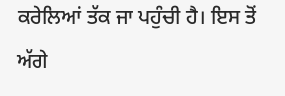ਕਰੇਲਿਆਂ ਤੱਕ ਜਾ ਪਹੁੰਚੀ ਹੈ। ਇਸ ਤੋਂ ਅੱਗੇ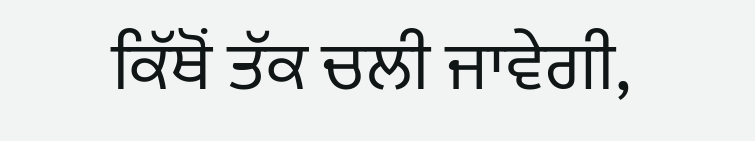ਕਿੱਥੋਂ ਤੱਕ ਚਲੀ ਜਾਵੇਗੀ,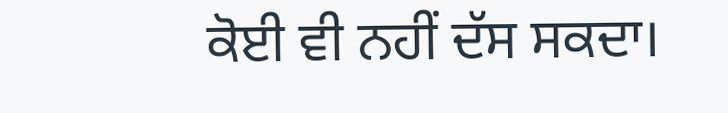ਕੋਈ ਵੀ ਨਹੀਂ ਦੱਸ ਸਕਦਾ।